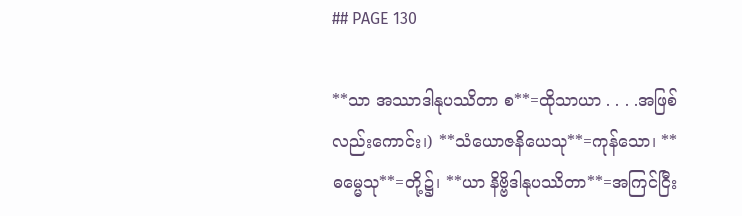## PAGE 130

**သာ အဿာဒါနုပဿိတာ စ**=ထိုသာယာ . . . .အဖြစ်လည်းကောင်း၊) **သံယောဇနိယေသု**=ကုန်သော၊ **ဓမ္မေသု**=တို့၌၊ **ယာ နိဗ္ဗိဒါနုပဿိတာ**=အကြင်ငြီး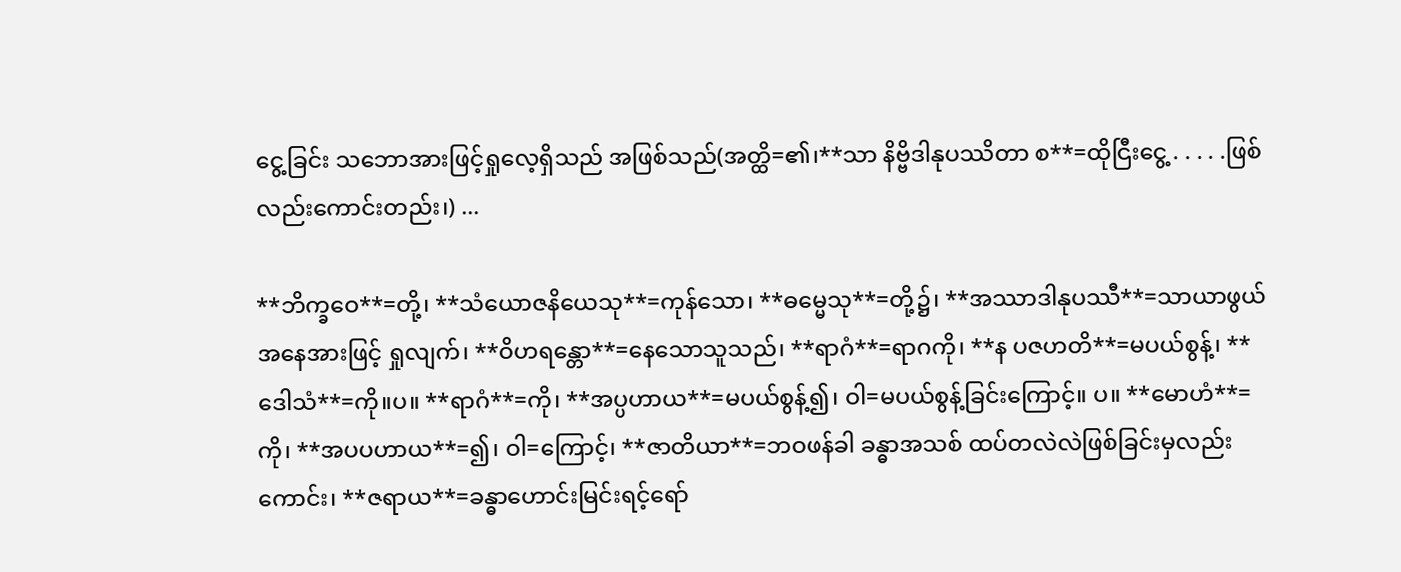ငွေ့ခြင်း သဘောအားဖြင့်ရှုလေ့ရှိသည် အဖြစ်သည်(အတ္ထိ=၏၊**သာ နိဗ္ဗိဒါနုပဿိတာ စ**=ထိုငြီးငွေ့ . . . . .ဖြစ်လည်းကောင်းတည်း၊) ...

**ဘိက္ခဝေ**=တို့၊ **သံယောဇနိယေသု**=ကုန်သော၊ **ဓမ္မေသု**=တို့၌၊ **အဿာဒါနုပဿီ**=သာယာဖွယ်အနေအားဖြင့် ရှုလျက်၊ **ဝိဟရန္တော**=နေသောသူသည်၊ **ရာဂံ**=ရာဂကို၊ **န ပဇဟတိ**=မပယ်စွန့်၊ **ဒေါသံ**=ကို။ပ။ **ရာဂံ**=ကို၊ **အပ္ပဟာယ**=မပယ်စွန့်၍၊ ဝါ=မပယ်စွန့်ခြင်းကြောင့်။ ပ။ **မောဟံ**=ကို၊ **အပပဟာယ**=၍၊ ဝါ=ကြောင့်၊ **ဇာတိယာ**=ဘဝဖန်ခါ ခန္ဓာအသစ် ထပ်တလဲလဲဖြစ်ခြင်းမှလည်းကောင်း၊ **ဇရာယ**=ခန္ဓာဟောင်းမြင်းရင့်ရော်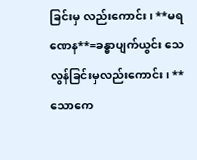ခြင်းမှ လည်းကောင်း၊ **မရဏေန**=ခန္ဓာပျက်ယွင်း သေလွန်ခြင်းမှလည်းကောင်း၊ **သောကေ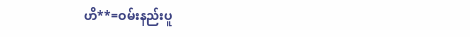ဟိ**=ဝမ်းနည်းပူ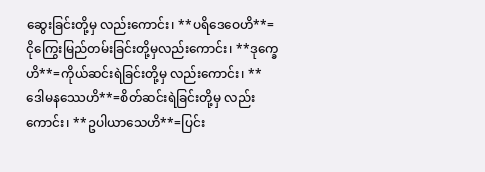ဆွေးခြင်းတို့မှ လည်းကောင်း၊ **ပရိဒေဝေဟိ**=ငိုကြွေးမြည်တမ်းခြင်းတို့မှလည်းကောင်း၊ **ဒုက္ခေဟိ**=ကိုယ်ဆင်းရဲခြင်းတို့မှ လည်းကောင်း၊ **ဒေါမနဿေဟိ**=စိတ်ဆင်းရဲခြင်းတို့မှ လည်းကောင်း၊ **ဥပါယာသေဟိ**=ပြင်း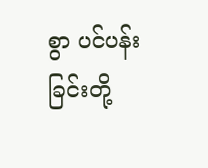စွာ ပင်ပန်းခြင်းတို့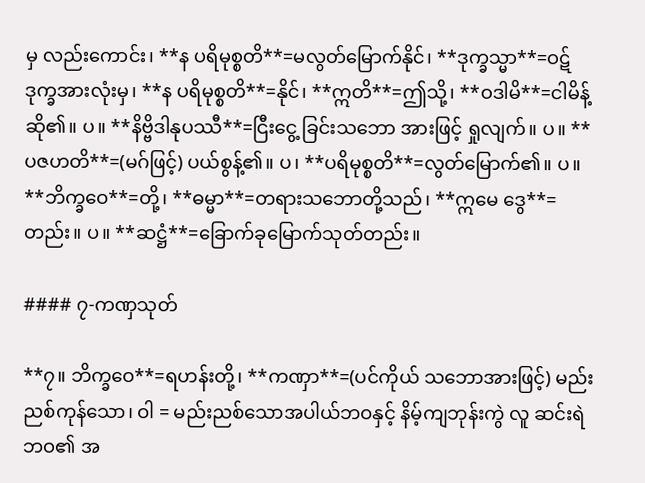မှ လည်းကောင်း၊ **န ပရိမုစ္စတိ**=မလွတ်မြောက်နိုင်၊ **ဒုက္ခသ္မာ**=ဝဋ်ဒုက္ခအားလုံးမှ၊ **န ပရိမုစ္စတိ**=နိုင်၊ **ဣတိ**=ဤသို့၊ **ဝဒါမိ**=ငါမိန့်ဆို၏။ ပ။ **နိဗ္ဗိဒါနုပဿီ**=ငြီးငွေ့ ခြင်းသဘော အားဖြင့် ရှုလျက်။ ပ။ **ပဇဟတိ**=(မဂ်ဖြင့်) ပယ်စွန့်၏။ ပ၊ **ပရိမုစ္စတိ**=လွတ်မြောက်၏။ ပ။ **ဘိက္ခဝေ**=တို့၊ **ဓမ္မာ**=တရားသဘောတို့သည်၊ **ဣမေ ဒွေ**=တည်း။ ပ။ **ဆဋ္ဌံ**=ခြောက်ခုမြောက်သုတ်တည်း။

#### ၇-ကဏှသုတ်

**၇။ ဘိက္ခဝေ**=ရဟန်းတို့၊ **ကဏှာ**=(ပင်ကိုယ် သဘောအားဖြင့်) မည်းညစ်ကုန်သော၊ ဝါ = မည်းညစ်သောအပါယ်ဘဝနှင့် နိမ့်ကျဘုန်းကွဲ လူ ဆင်းရဲဘဝ၏ အ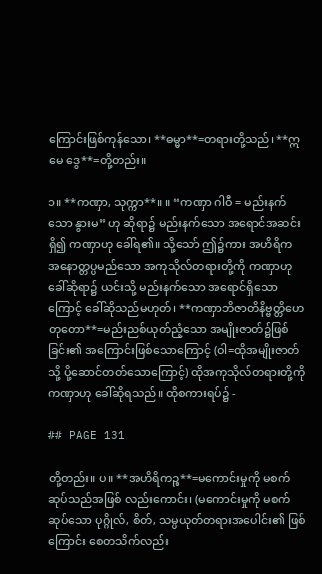ကြောင်းဖြစ်ကုန်သော၊ **ဓမ္မာ**=တရားတို့သည်၊ **ဣမေ ဒွေ**=တို့တည်း။

၁။ **ကဏှာ, သုက္ကာ**။ ။ “ကဏှာ ဂါဝီ = မည်းနက်သော နွားမ” ဟု ဆိုရာ၌ မည်းနက်သော အရောင်အဆင်းရှိ၍ ကဏှာဟု ခေါ်ရ၏။ သို့သော် ဤ၌ကား အဟိရိက အနောတ္တပ္ပမည်သော အကုသိုလ်တရားတို့ကို ကဏှာဟု ခေါ်ဆိုရာ၌ ယင်းသို့ မည်းနက်သော အရောင်ရှိသောကြောင့် ခေါ်ဆိုသည်မဟုတ်၊ **ကဏှာဘိဇာတိနိဗ္ဗတ္တိဟေတုတော**=မည်းညစ်ယုတ်ညံ့သော အမျိုးဇာတ်၌ဖြစ်ခြင်း၏ အကြောင်းဖြစ်သောကြောင့် (ဝါ=ထိုအမျိုးဇာတ်သို့ ပို့ဆောင်တတ်သောကြောင့်) ထိုအကုသိုလ်တရားတို့ကို ကဏှာဟု ခေါ်ဆိုရသည်။ ထိုစကားရပ်၌ -

## PAGE 131

တို့တည်း။ ပ။ **အဟိရိကဉ္စ**=မကောင်းမှုကို မစက်ဆုပ်သည်အဖြစ် လည်းကောင်း၊ (မကောင်းမှုကို မစက်ဆုပ်သော ပုဂ္ဂိုလ်, စိတ်, သမ္ပယုတ်တရားအပေါင်း၏ ဖြစ်ကြောင်း စေတသိက်လည်း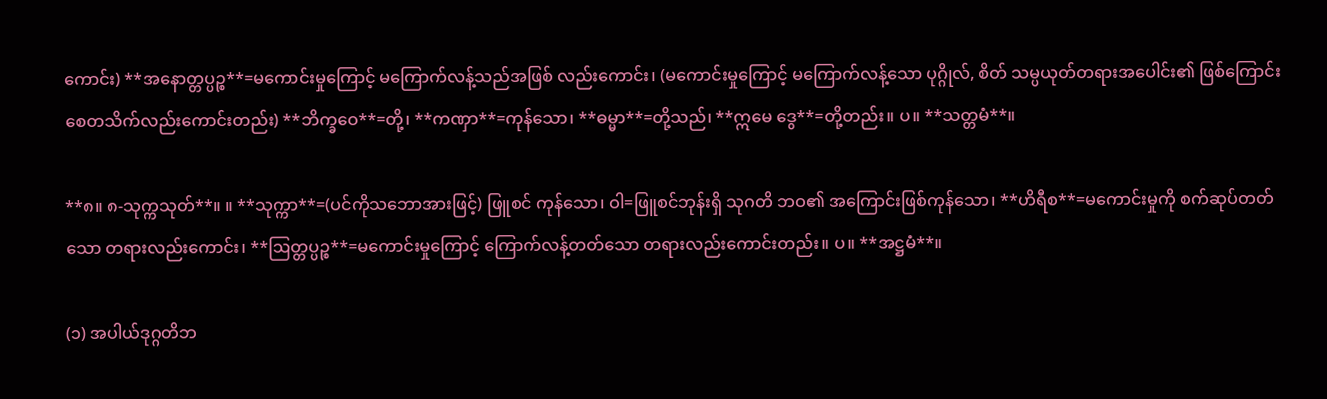ကောင်း) **အနောတ္တပ္ပဉ္စ**=မကောင်းမှုကြောင့် မကြောက်လန့်သည်အဖြစ် လည်းကောင်း၊ (မကောင်းမှုကြောင့် မကြောက်လန့်သော ပုဂ္ဂိုလ်, စိတ် သမ္ပယုတ်တရားအပေါင်း၏ ဖြစ်ကြောင်းစေတသိက်လည်းကောင်းတည်း) **ဘိက္ခဝေ**=တို့၊ **ကဏှာ**=ကုန်သော၊ **ဓမ္မာ**=တို့သည်၊ **ဣမေ ဒွေ**=တို့တည်း။ ပ။ **သတ္တမံ**။

**၈။ ၈-သုက္ကသုတ်**။ ။ **သုက္ကာ**=(ပင်ကိုသဘောအားဖြင့်) ဖြူစင် ကုန်သော၊ ဝါ=ဖြူစင်ဘုန်းရှိ သုဂတိ ဘဝ၏ အကြောင်းဖြစ်ကုန်သော၊ **ဟိရီစ**=မကောင်းမှုကို စက်ဆုပ်တတ်သော တရားလည်းကောင်း၊ **ဩတ္တပ္ပဉ္စ**=မကောင်းမှုကြောင့် ကြောက်လန့်တတ်သော တရားလည်းကောင်းတည်း။ ပ။ **အဋ္ဌမံ**။

(၁) အပါယ်ဒုဂ္ဂတိဘ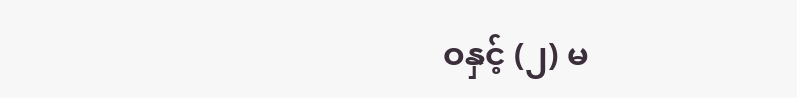ဝနှင့် (၂) မ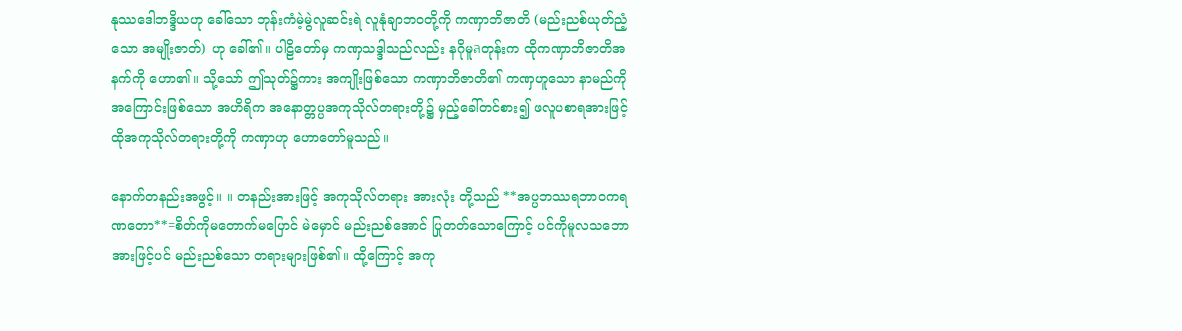နုဿဒေါဘဒ္ဒိယဟု ခေါ်သော ဘုန်းကံမဲ့မွဲလူဆင်းရဲ လူနုံချာဘဝတို့ကို ကဏှာဘိဇာတိ (မည်းညစ်ယုတ်ညံ့သော အမျိုးဇာတ်) ဟု ခေါ်၏။ ပါဠိတော်မှ ကဏှသဒ္ဒါသည်လည်း နဂိုမူลတုန်းက ထိုကဏှာဘိဇာတိအနက်ကို ဟော၏။ သို့သော် ဤသုတ်၌ကား အကျိုးဖြစ်သော ကဏှာဘိဇာတိ၏ ကဏှဟူသော နာမည်ကို အကြောင်းဖြစ်သော အဟိရိက အနောတ္တပ္ပအကုသိုလ်တရားတို့၌ မှည့်ခေါ်တင်စား၍ ဖလူပစာရအားဖြင့် ထိုအကုသိုလ်တရားတို့ကို ကဏှာဟု ဟောတော်မူသည်။

နောက်တနည်းအဖွင့်။ ။ တနည်းအားဖြင့် အကုသိုလ်တရား အားလုံး တို့သည် **အပ္ပဘဿရဘာဝကရဏတော**=စိတ်ကိုမတောက်မပြောင် မဲမှောင် မည်းညစ်အောင် ပြုတတ်သောကြောင့် ပင်ကိုမူလသဘောအားဖြင့်ပင် မည်းညစ်သော တရားများဖြစ်၏။ ထို့ကြောင့် အကု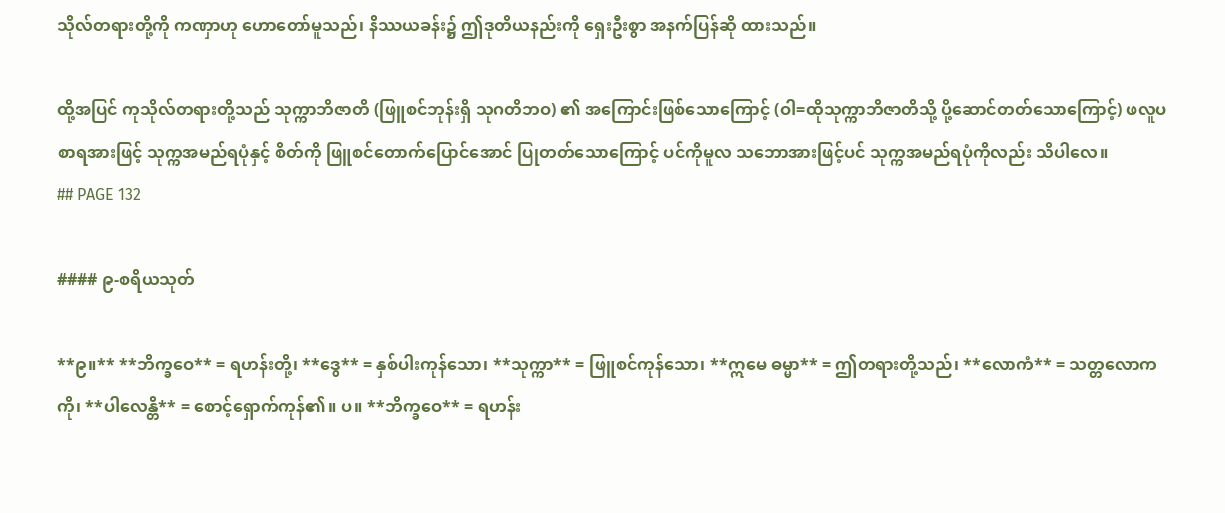သိုလ်တရားတို့ကို ကဏှာဟု ဟောတော်မူသည်၊ နိဿယခန်း၌ ဤဒုတိယနည်းကို ရှေးဦးစွာ အနက်ပြန်ဆို ထားသည်။

ထို့အပြင် ကုသိုလ်တရားတို့သည် သုက္ကာဘိဇာတိ (ဖြူစင်ဘုန်းရှိ သုဂတိဘဝ) ၏ အကြောင်းဖြစ်သောကြောင့် (ဝါ=ထိုသုက္ကာဘိဇာတိသို့ ပို့ဆောင်တတ်သောကြောင့်) ဖလူပစာရအားဖြင့် သုက္ကအမည်ရပုံနှင့် စိတ်ကို ဖြူစင်တောက်ပြောင်အောင် ပြုတတ်သောကြောင့် ပင်ကိုမူလ သဘောအားဖြင့်ပင် သုက္ကအမည်ရပုံကိုလည်း သိပါလေ။
## PAGE 132

#### ၉-စရိယသုတ်

**၉။** **ဘိက္ခဝေ** = ရဟန်းတို့၊ **ဒွေ** = နှစ်ပါးကုန်သော၊ **သုက္ကာ** = ဖြူစင်ကုန်သော၊ **ဣမေ ဓမ္မာ** = ဤတရားတို့သည်၊ **လောကံ** = သတ္တလောကကို၊ **ပါလေန္တိ** = စောင့်ရှောက်ကုန်၏။ ပ။ **ဘိက္ခဝေ** = ရဟန်း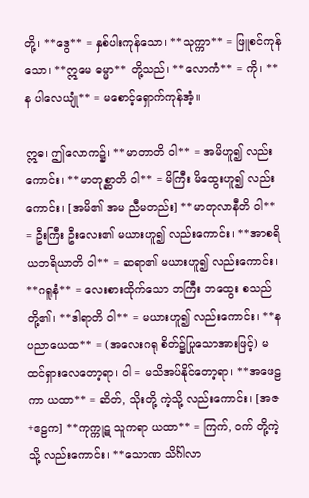တို့၊ **ဒွေ** = နှစ်ပါးကုန်သော၊ **သုက္ကာ** = ဖြူစင်ကုန်သော၊ **ဣမေ ဓမ္မာ** တို့သည်၊ **လောကံ** = ကို၊ **န ပါလေယျုံ** = မစောင့်ရှောက်ကုန်အံ့။

ဣဓ၊ ဤလောက၌၊ **မာတာတိ ဝါ** = အမိဟူ၍ လည်းကောင်း၊ **မာတုစ္ဆာတိ ဝါ** = မိကြီး မိထွေးဟူ၍ လည်းကောင်း၊ [အမိ၏ အမ ညီမတည်း] **မာတုလာနီတိ ဝါ** = ဦးကြီး ဦးလေး၏ မယားဟူ၍ လည်းကောင်း၊ **အာစရိယဘရိယာတိ ဝါ** = ဆရာ၏ မယားဟူ၍ လည်းကောင်း၊ **ဂရူနံ** = လေးစားထိုက်သော ဘကြီး ဘထွေး စသည်တို့၏၊ **ဒါရာတိ ဝါ** = မယားဟူ၍ လည်းကောင်း၊ **န ပညာယေထ** = (အလေးဂရု စိတ်၌ပြုသောအားဖြင့်) မထင်ရှားလေတော့ရာ၊ ဝါ = မသိအပ်နိုင်တော့ရာ၊ **အဖေဠကာ ယထာ** = ဆိတ်, သိုးတို့ ကဲ့သို့ လည်းကောင်း၊ [အဇ+ဧဠက] **ကုက္ကုဋ သူကရာ ယထာ** = ကြက်, ဝက် တို့ကဲ့သို့ လည်းကောင်း၊ **သောဏ သိင်္ဂါလာ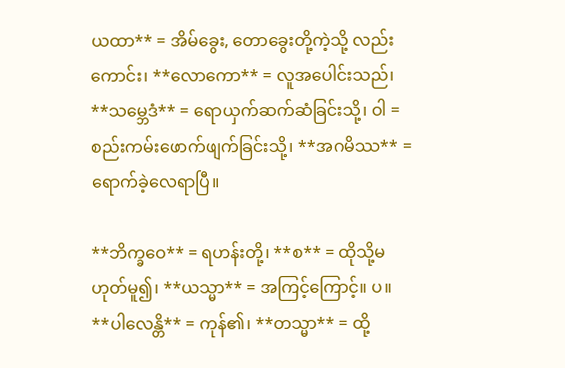ယထာ** = အိမ်ခွေး, တောခွေးတို့ကဲ့သို့ လည်းကောင်း၊ **လောကော** = လူအပေါင်းသည်၊ **သမ္ဘေဒံ** = ရောယှက်ဆက်ဆံခြင်းသို့၊ ဝါ = စည်းကမ်းဖောက်ဖျက်ခြင်းသို့၊ **အဂမိဿ** = ရောက်ခဲ့လေရာပြီ။

**ဘိက္ခဝေ** = ရဟန်းတို့၊ **စ** = ထိုသို့မဟုတ်မူ၍၊ **ယသ္မာ** = အကြင့်ကြောင့်။ ပ။ **ပါလေန္တိ** = ကုန်၏၊ **တသ္မာ** = ထို့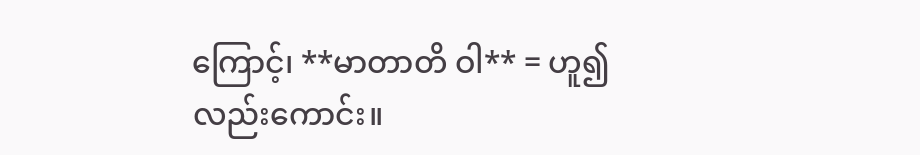ကြောင့်၊ **မာတာတိ ဝါ** = ဟူ၍လည်းကောင်း။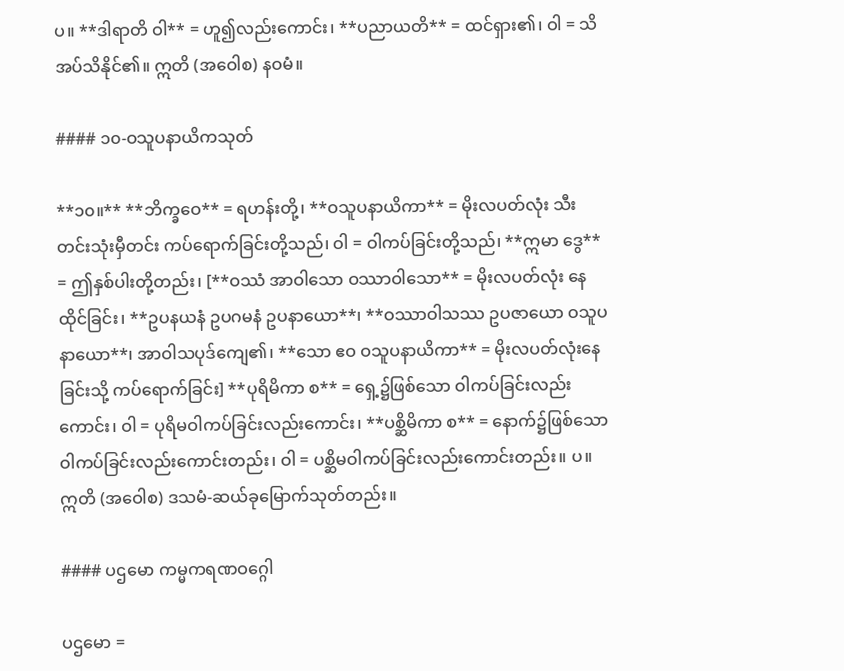ပ။ **ဒါရာတိ ဝါ** = ဟူ၍လည်းကောင်း၊ **ပညာယတိ** = ထင်ရှား၏၊ ဝါ = သိအပ်သိနိုင်၏။ ဣတိ (အဝေါစ) နဝမံ။

#### ၁၀-ဝသူပနာယိကသုတ်

**၁၀။** **ဘိက္ခဝေ** = ရဟန်းတို့၊ **ဝသူပနာယိကာ** = မိုးလပတ်လုံး သီးတင်းသုံးမှီတင်း ကပ်ရောက်ခြင်းတို့သည်၊ ဝါ = ဝါကပ်ခြင်းတို့သည်၊ **ဣမာ ဒွေ** = ဤနှစ်ပါးတို့တည်း၊ [**ဝဿံ အာဝါသော ဝဿာဝါသော** = မိုးလပတ်လုံး နေထိုင်ခြင်း၊ **ဥပနယနံ ဥပဂမနံ ဥပနာယော**၊ **ဝဿာဝါသဿ ဥပဇာယော ဝသူပနာယော**၊ အာဝါသပုဒ်ကျေ၏၊ **သော ဧဝ ဝသူပနာယိကာ** = မိုးလပတ်လုံးနေခြင်းသို့ ကပ်ရောက်ခြင်း] **ပုရိမိကာ စ** = ရှေ့၌ဖြစ်သော ဝါကပ်ခြင်းလည်းကောင်း၊ ဝါ = ပုရိမဝါကပ်ခြင်းလည်းကောင်း၊ **ပစ္ဆိမိကာ စ** = နောက်၌ဖြစ်သော ဝါကပ်ခြင်းလည်းကောင်းတည်း၊ ဝါ = ပစ္ဆိမဝါကပ်ခြင်းလည်းကောင်းတည်း။ ပ။ ဣတိ (အဝေါစ) ဒသမံ-ဆယ်ခုမြောက်သုတ်တည်း။

#### ပဌမော ကမ္မကရဏဝဂ္ဂေါ

ပဌမော =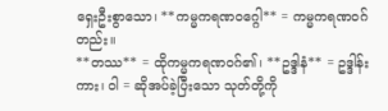ရှေးဦးစွာသော၊ **ကမ္မကရဏဝဂ္ဂေါ** = ကမ္မကရဏဝဂ်တည်း။
**တဿ** = ထိုကမ္မကရဏဝဂ်၏၊ **ဥဒ္ဒါနံ** = ဥဒ္ဒါန်းကား၊ ဝါ = ဆိုအပ်ခဲ့ပြီးသော သုတ်တို့ကို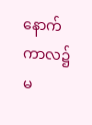နောက်ကာလ၌ မ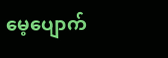မေ့ပျောက်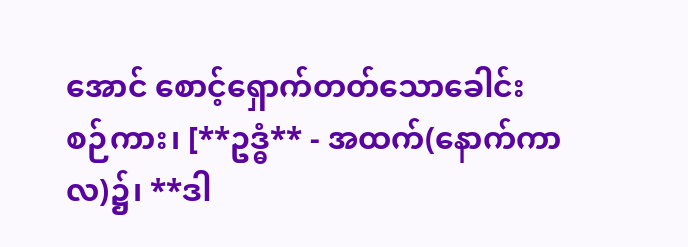အောင် စောင့်ရှောက်တတ်သောခေါင်းစဉ်ကား၊ [**ဥဒ္ဓံ** - အထက်(နောက်ကာလ)၌၊ **ဒါ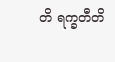တိ ရက္ခတီတိ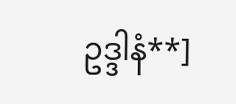ဥဒ္ဒါနံ**]